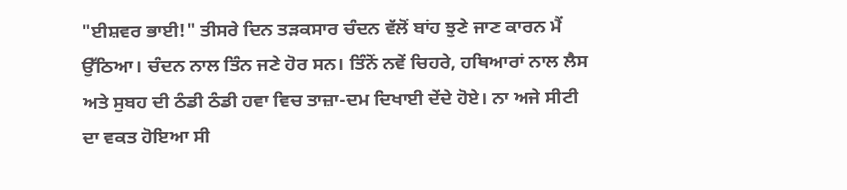"ਈਸ਼ਵਰ ਭਾਈ!" ਤੀਸਰੇ ਦਿਨ ਤੜਕਸਾਰ ਚੰਦਨ ਵੱਲੋਂ ਬਾਂਹ ਝੁਣੇ ਜਾਣ ਕਾਰਨ ਮੈਂ ਉੱਠਿਆ। ਚੰਦਨ ਨਾਲ ਤਿੰਨ ਜਣੇ ਹੋਰ ਸਨ। ਤਿੰਨੋਂ ਨਵੇਂ ਚਿਹਰੇ, ਹਥਿਆਰਾਂ ਨਾਲ ਲੈਸ ਅਤੇ ਸੁਬਹ ਦੀ ਠੰਡੀ ਠੰਡੀ ਹਵਾ ਵਿਚ ਤਾਜ਼ਾ-ਦਮ ਦਿਖਾਈ ਦੇਂਦੇ ਹੋਏ। ਨਾ ਅਜੇ ਸੀਟੀ ਦਾ ਵਕਤ ਹੋਇਆ ਸੀ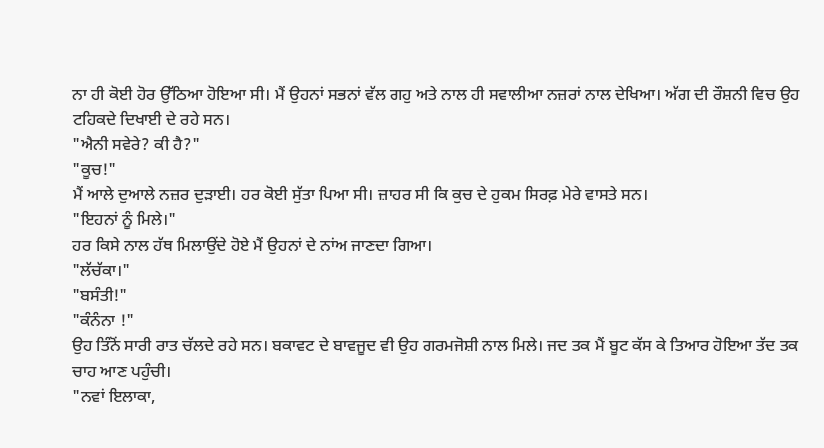ਨਾ ਹੀ ਕੋਈ ਹੋਰ ਉੱਠਿਆ ਹੋਇਆ ਸੀ। ਮੈਂ ਉਹਨਾਂ ਸਭਨਾਂ ਵੱਲ ਗਹੁ ਅਤੇ ਨਾਲ ਹੀ ਸਵਾਲੀਆ ਨਜ਼ਰਾਂ ਨਾਲ ਦੇਖਿਆ। ਅੱਗ ਦੀ ਰੌਸ਼ਨੀ ਵਿਚ ਉਹ ਟਹਿਕਦੇ ਦਿਖਾਈ ਦੇ ਰਹੇ ਸਨ।
"ਐਨੀ ਸਵੇਰੇ? ਕੀ ਹੈ?"
"ਕੂਚ!"
ਮੈਂ ਆਲੇ ਦੁਆਲੇ ਨਜ਼ਰ ਦੁੜਾਈ। ਹਰ ਕੋਈ ਸੁੱਤਾ ਪਿਆ ਸੀ। ਜ਼ਾਹਰ ਸੀ ਕਿ ਕੁਚ ਦੇ ਹੁਕਮ ਸਿਰਫ਼ ਮੇਰੇ ਵਾਸਤੇ ਸਨ।
"ਇਹਨਾਂ ਨੂੰ ਮਿਲੇ।"
ਹਰ ਕਿਸੇ ਨਾਲ ਹੱਥ ਮਿਲਾਉਂਦੇ ਹੋਏ ਮੈਂ ਉਹਨਾਂ ਦੇ ਨਾਂਅ ਜਾਣਦਾ ਗਿਆ।
"ਲੱਚੱਕਾ।"
"ਬਸੰਤੀ!"
"ਕੰਨੰਨਾ !"
ਉਹ ਤਿੰਨੋਂ ਸਾਰੀ ਰਾਤ ਚੱਲਦੇ ਰਹੇ ਸਨ। ਬਕਾਵਟ ਦੇ ਬਾਵਜੂਦ ਵੀ ਉਹ ਗਰਮਜੋਸ਼ੀ ਨਾਲ ਮਿਲੇ। ਜਦ ਤਕ ਮੈਂ ਬੂਟ ਕੱਸ ਕੇ ਤਿਆਰ ਹੋਇਆ ਤੱਦ ਤਕ ਚਾਹ ਆਣ ਪਹੁੰਚੀ।
"ਨਵਾਂ ਇਲਾਕਾ,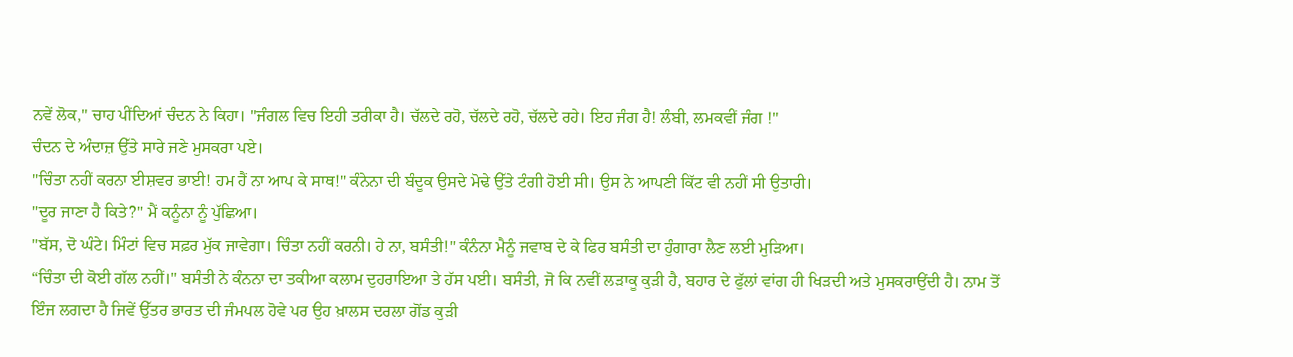ਨਵੇਂ ਲੋਕ," ਚਾਹ ਪੀਂਦਿਆਂ ਚੰਦਨ ਨੇ ਕਿਹਾ। "ਜੰਗਲ ਵਿਚ ਇਹੀ ਤਰੀਕਾ ਹੈ। ਚੱਲਦੇ ਰਹੋ, ਚੱਲਦੇ ਰਹੋ, ਚੱਲਦੇ ਰਹੇ। ਇਹ ਜੰਗ ਹੈ! ਲੰਬੀ, ਲਮਕਵੀਂ ਜੰਗ !"
ਚੰਦਨ ਦੇ ਅੰਦਾਜ਼ ਉੱਤੇ ਸਾਰੇ ਜਣੇ ਮੁਸਕਰਾ ਪਏ।
"ਚਿੰਤਾ ਨਹੀਂ ਕਰਨਾ ਈਸ਼ਵਰ ਭਾਈ! ਹਮ ਹੈਂ ਨਾ ਆਪ ਕੇ ਸਾਥ!" ਕੰਨੇਨਾ ਦੀ ਬੰਦੂਕ ਉਸਦੇ ਮੋਢੇ ਉੱਤੇ ਟੰਗੀ ਹੋਈ ਸੀ। ਉਸ ਨੇ ਆਪਣੀ ਕਿੱਟ ਵੀ ਨਹੀਂ ਸੀ ਉਤਾਰੀ।
"ਦੂਰ ਜਾਣਾ ਹੈ ਕਿਤੇ?" ਮੈਂ ਕਨੂੰਨਾ ਨੂੰ ਪੁੱਛਿਆ।
"ਬੱਸ, ਦੋ ਘੰਟੇ। ਮਿੰਟਾਂ ਵਿਚ ਸਫ਼ਰ ਮੁੱਕ ਜਾਵੇਗਾ। ਚਿੰਤਾ ਨਹੀਂ ਕਰਨੀ। ਹੇ ਨਾ, ਬਸੰਤੀ!" ਕੰਨੰਨਾ ਮੈਨੂੰ ਜਵਾਬ ਦੇ ਕੇ ਫਿਰ ਬਸੰਤੀ ਦਾ ਹੁੰਗਾਰਾ ਲੈਣ ਲਈ ਮੁੜਿਆ।
“ਚਿੰਤਾ ਦੀ ਕੋਈ ਗੱਲ ਨਹੀਂ।" ਬਸੰਤੀ ਨੇ ਕੰਨਨਾ ਦਾ ਤਕੀਆ ਕਲਾਮ ਦੁਹਰਾਇਆ ਤੇ ਹੱਸ ਪਈ। ਬਸੰਤੀ, ਜੋ ਕਿ ਨਵੀਂ ਲੜਾਕੂ ਕੁੜੀ ਹੈ, ਬਹਾਰ ਦੇ ਫੁੱਲਾਂ ਵਾਂਗ ਹੀ ਖਿੜਦੀ ਅਤੇ ਮੁਸਕਰਾਉਂਦੀ ਹੈ। ਨਾਮ ਤੋਂ ਇੰਜ ਲਗਦਾ ਹੈ ਜਿਵੇਂ ਉੱਤਰ ਭਾਰਤ ਦੀ ਜੰਮਪਲ ਹੋਵੇ ਪਰ ਉਹ ਖ਼ਾਲਸ ਦਰਲਾ ਗੋਂਡ ਕੁੜੀ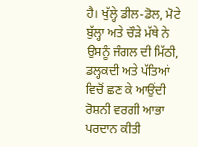ਹੈ। ਖੁੱਲ੍ਹੇ ਡੀਲ-ਡੋਲ, ਮੋਟੇ ਬੁੱਲ੍ਹਾ ਅਤੇ ਚੌੜੇ ਮੱਥੇ ਨੇ ਉਸਨੂੰ ਜੰਗਲ ਦੀ ਮਿੱਠੀ, ਡਲ੍ਹਕਦੀ ਅਤੇ ਪੱਤਿਆਂ ਵਿਚੋਂ ਛਣ ਕੇ ਆਉਂਦੀ ਰੋਸ਼ਨੀ ਵਰਗੀ ਆਭਾ ਪਰਦਾਨ ਕੀਤੀ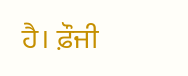ਹੈ। ਫ਼ੌਜੀ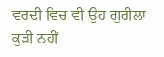ਵਰਦੀ ਵਿਚ ਵੀ ਉਹ ਗੁਰੀਲਾ ਕੁੜੀ ਨਹੀਂ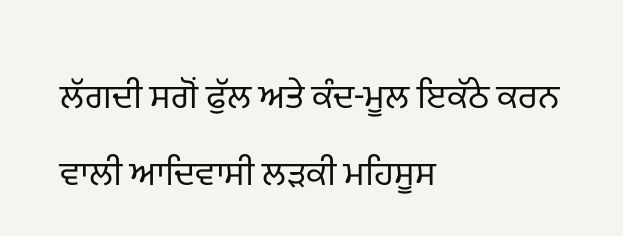ਲੱਗਦੀ ਸਗੋਂ ਫੁੱਲ ਅਤੇ ਕੰਦ-ਮੂਲ ਇਕੱਠੇ ਕਰਨ ਵਾਲੀ ਆਦਿਵਾਸੀ ਲੜਕੀ ਮਹਿਸੂਸ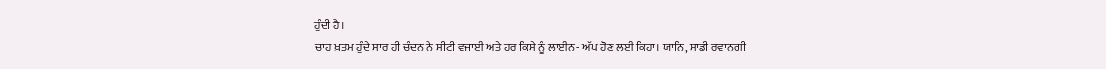ਹੁੰਦੀ ਹੈ।
ਚਾਹ ਖ਼ਤਮ ਹੁੰਦੇ ਸਾਰ ਹੀ ਚੰਦਨ ਨੇ ਸੀਟੀ ਵਜਾਈ ਅਤੇ ਹਰ ਕਿਸੇ ਨੂੰ ਲਾਈਨ- ਅੱਪ ਹੋਣ ਲਈ ਕਿਹਾ। ਯਾਨਿ, ਸਾਡੀ ਰਵਾਨਗੀ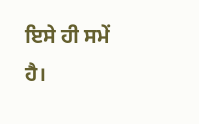ਇਸੇ ਹੀ ਸਮੇਂ ਹੈ।